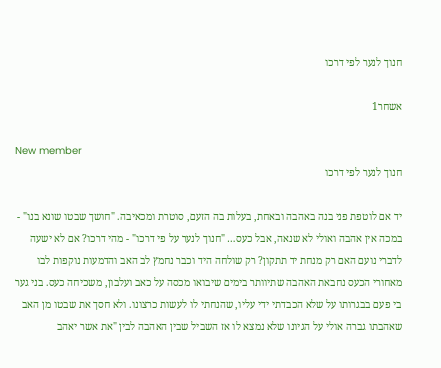חנוך לנער לפי דרכו

אשחר1

New member
חנוך לנער לפי דרכו

יד אם לוטפת פני בנה באהבה ובאחת, בעלות בה הזעם, סוטרת ומכאיבה. "חושך שבטו שונא בנו" - במכה אין אהבה ואולי לא שנאה, אבל כעס… "חנוך לנער על פי דרכו" - מהי דרכו? אם לא ישעה לדברי נועם האם רק מנחת יד תתקון? רק שולחה היד וכבר נחמץ לב האב והדמעות נוקפות לבו מאחורי הכעס נחבאת האהבה שתיוותר בימים שיבואו מכסה על כאב ועלבון, משכיחה כעס. בני גער בי פעם בבגרותו על שלא הכבדתי ידי עליו, שהנחתי לו לעשות כרצונו. ולא חסך את שבטו מן האב שאהבתו גברה אולי על הגיונו שלא נמצא לו אז השביל שבין האהבה לבין "את אשר יאהב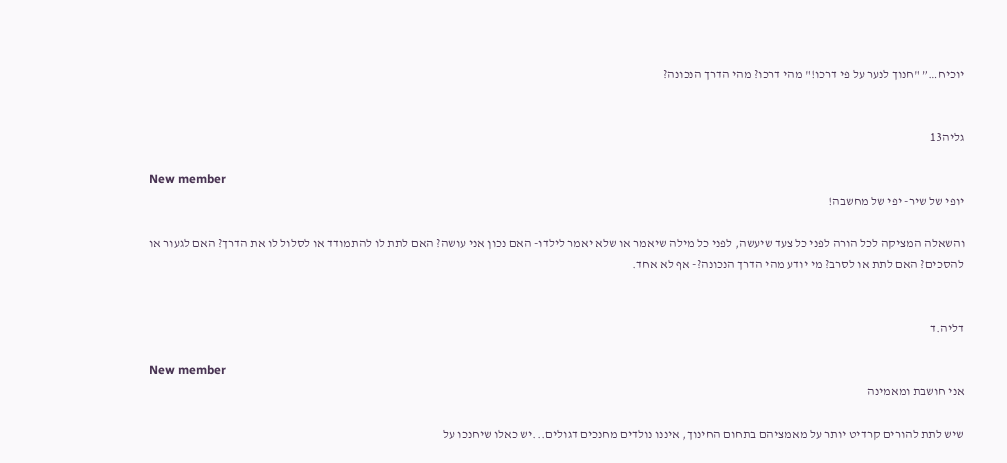יוכיח…” "חנוך לנער על פי דרכו!" מהי דרכו? מהי הדרך הנכונה?


גליה13

New member
יופי של שיר- יפי של מחשבה!

והשאלה המציקה לכל הורה לפני כל צעד שיעשה, לפני כל מילה שיאמר או שלא יאמר לילדו- האם נכון אני עושה? האם לתת לו להתמודד או לסלול לו את הדרך? האם לגעור או להסכים? האם לתת או לסרב? מי יודע מהי הדרך הנכונה?- אף לא אחד.


דליה.ד

New member
אני חושבת ומאמינה

שיש לתת להורים קרדיט יותר על מאמציהם בתחום החינוך, איננו נולדים מחנכים דגולים...יש כאלו שיחנכו על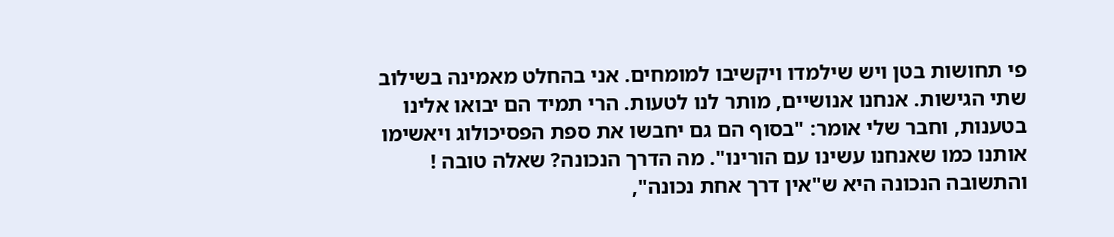פי תחושות בטן ויש שילמדו ויקשיבו למומחים. אני בהחלט מאמינה בשילוב שתי הגישות. אנחנו אנושיים, מותר לנו לטעות. הרי תמיד הם יבואו אלינו בטענות, וחבר שלי אומר: "בסוף הם גם יחבשו את ספת הפסיכולוג ויאשימו אותנו כמו שאנחנו עשינו עם הורינו". מה הדרך הנכונה? שאלה טובה ! והתשובה הנכונה היא ש"אין דרך אחת נכונה",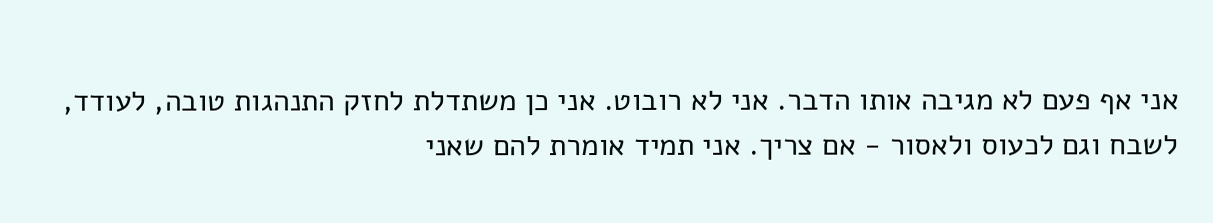אני אף פעם לא מגיבה אותו הדבר. אני לא רובוט. אני כן משתדלת לחזק התנהגות טובה, לעודד, לשבח וגם לכעוס ולאסור - אם צריך. אני תמיד אומרת להם שאני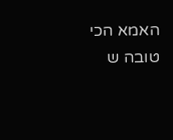האמא הכי טובה ש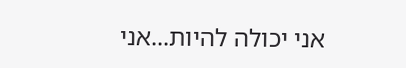אני יכולה להיות...אני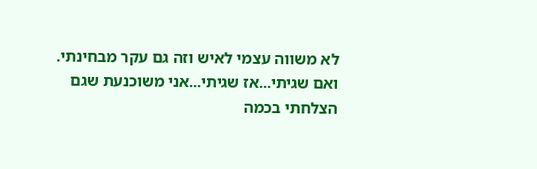לא משווה עצמי לאיש וזה גם עקר מבחינתי. ואם שגיתי...אז שגיתי...אני משוכנעת שגם הצלחתי בכמה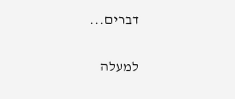דברים...

למעלה